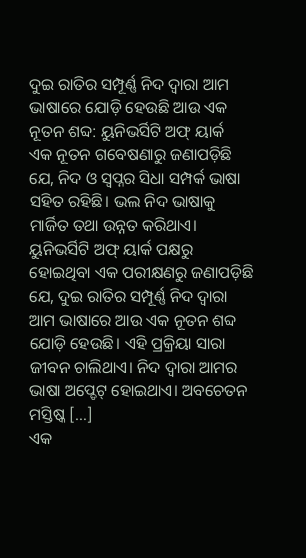ଦୁଇ ରାତିର ସମ୍ପୂର୍ଣ୍ଣ ନିଦ ଦ୍ୱାରା ଆମ ଭାଷାରେ ଯୋଡ଼ି ହେଉଛି ଆଉ ଏକ ନୂତନ ଶବ୍ଦ: ୟୁନିଭର୍ସିଟି ଅଫ୍ ୟାର୍କ
ଏକ ନୂତନ ଗବେଷଣାରୁ ଜଣାପଡ଼ିଛି ଯେ, ନିଦ ଓ ସ୍ବପ୍ନର ସିଧା ସମ୍ପର୍କ ଭାଷା ସହିତ ରହିଛି। ଭଲ ନିଦ ଭାଷାକୁ ମାର୍ଜିତ ତଥା ଉନ୍ନତ କରିଥାଏ। ୟୁନିଭର୍ସିଟି ଅଫ୍ ୟାର୍କ ପକ୍ଷରୁ ହୋଇଥିବା ଏକ ପରୀକ୍ଷଣରୁ ଜଣାପଡ଼ିଛି ଯେ, ଦୁଇ ରାତିର ସମ୍ପୂର୍ଣ୍ଣ ନିଦ ଦ୍ବାରା ଆମ ଭାଷାରେ ଆଉ ଏକ ନୂତନ ଶବ୍ଦ ଯୋଡ଼ି ହେଉଛି। ଏହି ପ୍ରକ୍ରିୟା ସାରା ଜୀବନ ଚାଲିଥାଏ। ନିଦ ଦ୍ବାରା ଆମର ଭାଷା ଅପ୍ଡେଟ୍ ହୋଇଥାଏ। ଅବଚେତନ ମସ୍ତିଷ୍କ […]
ଏକ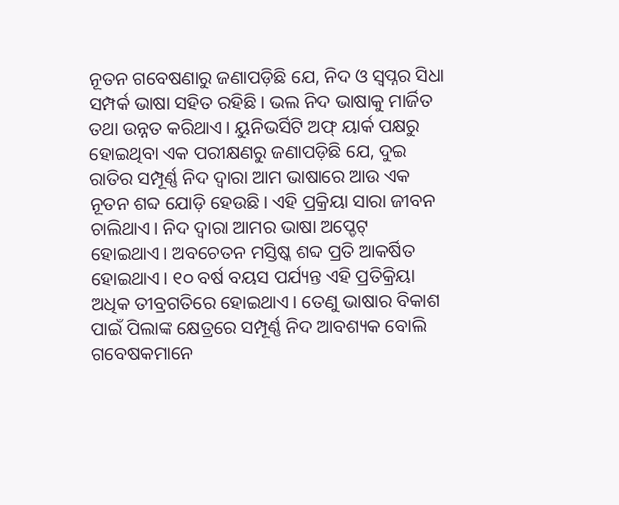ନୂତନ ଗବେଷଣାରୁ ଜଣାପଡ଼ିଛି ଯେ, ନିଦ ଓ ସ୍ବପ୍ନର ସିଧା ସମ୍ପର୍କ ଭାଷା ସହିତ ରହିଛି। ଭଲ ନିଦ ଭାଷାକୁ ମାର୍ଜିତ ତଥା ଉନ୍ନତ କରିଥାଏ। ୟୁନିଭର୍ସିଟି ଅଫ୍ ୟାର୍କ ପକ୍ଷରୁ ହୋଇଥିବା ଏକ ପରୀକ୍ଷଣରୁ ଜଣାପଡ଼ିଛି ଯେ, ଦୁଇ ରାତିର ସମ୍ପୂର୍ଣ୍ଣ ନିଦ ଦ୍ବାରା ଆମ ଭାଷାରେ ଆଉ ଏକ ନୂତନ ଶବ୍ଦ ଯୋଡ଼ି ହେଉଛି। ଏହି ପ୍ରକ୍ରିୟା ସାରା ଜୀବନ ଚାଲିଥାଏ। ନିଦ ଦ୍ବାରା ଆମର ଭାଷା ଅପ୍ଡେଟ୍ ହୋଇଥାଏ। ଅବଚେତନ ମସ୍ତିଷ୍କ ଶବ୍ଦ ପ୍ରତି ଆକର୍ଷିତ ହୋଇଥାଏ। ୧୦ ବର୍ଷ ବୟସ ପର୍ଯ୍ୟନ୍ତ ଏହି ପ୍ରତିକ୍ରିୟା ଅଧିକ ତୀବ୍ରଗତିରେ ହୋଇଥାଏ। ତେଣୁ ଭାଷାର ବିକାଶ ପାଇଁ ପିଲାଙ୍କ କ୍ଷେତ୍ରରେ ସମ୍ପୂର୍ଣ୍ଣ ନିଦ ଆବଶ୍ୟକ ବୋଲି ଗବେଷକମାନେ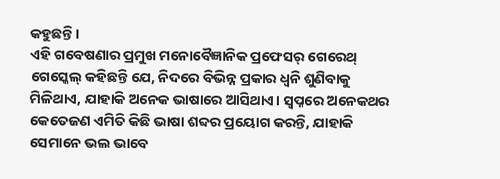କହୁଛନ୍ତି।
ଏହି ଗବେଷଣାର ପ୍ରମୁଖ ମନୋବୈଜ୍ଞାନିକ ପ୍ରଫେସର୍ ଗେରେଥ୍ ଗେସ୍କେଲ୍ କହିଛନ୍ତି ଯେ, ନିଦରେ ବିଭିନ୍ନ ପ୍ରକାର ଧ୍ବନି ଶୁଣିବାକୁ ମିଳିଥାଏ, ଯାହାକି ଅନେକ ଭାଷାରେ ଆସିଥାଏ। ସ୍ବପ୍ନରେ ଅନେକଥର କେତେଜଣ ଏମିତି କିଛି ଭାଷା ଶବ୍ଦର ପ୍ରୟୋଗ କରନ୍ତି, ଯାହାକି ସେମାନେ ଭଲ ଭାବେ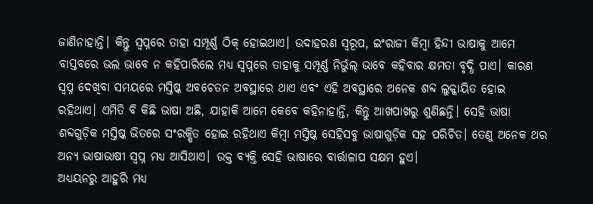ଜାଣିନାହାନ୍ତି। କିନ୍ତୁ ସ୍ବପ୍ନରେ ତାହା ସମ୍ପୂର୍ଣ୍ଣ ଠିକ୍ ହୋଇଥାଏ। ଉଦାହରଣ ସ୍ବରୂପ, ଇଂରାଜୀ କିମ୍ବା ହିନ୍ଦୀ ଭାଷାକୁ ଆମେ ବାସ୍ତବରେ ଭଲ ଭାବେ ନ କହିପାରିଲେ ମଧ୍ୟ ସ୍ବପ୍ନରେ ତାହାକୁ ସମ୍ପୂର୍ଣ୍ଣ ନିର୍ଭୁଲ୍ ଭାବେ କହିବାର କ୍ଷମତା ବୃଦ୍ଧି ପାଏ। କାରଣ ସ୍ବପ୍ନ ଦେଖିବା ସମୟରେ ମସ୍ତିଷ୍କ ଅବଚେତନ ଅବସ୍ଥାରେ ଥାଏ ଏବଂ ଏହି ଅବସ୍ଥାରେ ଅନେକ ଶବ୍ଦ ଲୁକ୍କାୟିତ ହୋଇ ରହିଥାଏ। ଏମିତି ବି କିଛି ଭାଷା ଅଛି, ଯାହାକି ଆମେ କେବେ କହିନାହାନ୍ତି, କିନ୍ତୁ ଆଖପାଖରୁ ଶୁଣିଛନ୍ତି। ସେହି ଭାଷା ଶବ୍ଦଗୁଡ଼ିକ ମସ୍ତିଷ୍କ ଭିତରେ ସଂରକ୍ଷିତ ହୋଇ ରହିଥାଏ କିମ୍ବା ମସ୍ତିଷ୍କ ସେହିସବୁ ଭାଷାଗୁଡ଼ିକ ସହ ପରିଚିତ। ତେଣୁ ଅନେକ ଥର ଅନ୍ୟ ଭାଷାଭାଷୀ ସ୍ବପ୍ନ ମଧ୍ୟ ଆସିଥାଏ। ଉକ୍ତ ବ୍ୟକ୍ତି ସେହି ଭାଷାରେ ବାର୍ତ୍ତାଳାପ ସକ୍ଷମ ହୁଏ।
ଅଧ୍ୟୟନରୁ ଆହୁରି ମଧ୍ୟ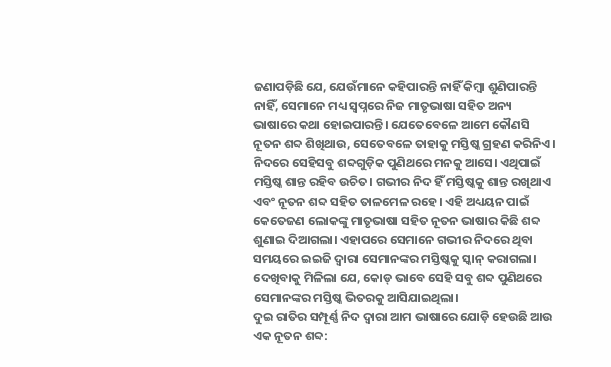ଜଣାପଡ଼ିଛି ଯେ, ଯେଉଁମାନେ କହିପାରନ୍ତି ନାହିଁ କିମ୍ବା ଶୁଣିପାରନ୍ତି ନାହିଁ, ସେମାନେ ମଧ୍ୟ ସ୍ବପ୍ନରେ ନିଜ ମାତୃଭାଷା ସହିତ ଅନ୍ୟ ଭାଷାରେ କଥା ହୋଇପାରନ୍ତି। ଯେତେବେଳେ ଆମେ କୌଣସି ନୂତନ ଶବ୍ଦ ଶିଖିଥାଉ, ସେତେବଳେ ତାହାକୁ ମସ୍ତିଷ୍କ ଗ୍ରହଣ କରିନିଏ। ନିଦରେ ସେହିସବୁ ଶବ୍ଦଗୁଡ଼ିକ ପୁଣିଥରେ ମନକୁ ଆସେ। ଏଥିପାଇଁ ମସ୍ତିଷ୍କ ଶାନ୍ତ ରହିବ ଉଚିତ। ଗଭୀର ନିଦ ହିଁ ମସ୍ତିଷ୍କକୁ ଶାନ୍ତ ରଖିଥାଏ ଏବଂ ନୂତନ ଶବ୍ଦ ସହିତ ତାଳମେଳ ରହେ। ଏହି ଅଧ୍ୟୟନ ପାଇଁ କେତେଜଣ ଲୋକଙ୍କୁ ମାତୃଭାଷା ସହିତ ନୂତନ ଭାଷାର କିଛି ଶବ୍ଦ ଶୁଣାଇ ଦିଆଗଲା। ଏହାପରେ ସେମାନେ ଗଭୀର ନିଦରେ ଥିବା ସମୟରେ ଇଇଜି ଦ୍ବାରା ସେମାନଙ୍କର ମସ୍ତିଷ୍କକୁ ସ୍କାନ୍ କରାଗଲା। ଦେଖିବାକୁ ମିଳିଲା ଯେ, କୋଡ୍ ଭାବେ ସେହି ସବୁ ଶବ୍ଦ ପୁଣିଥରେ ସେମାନଙ୍କର ମସ୍ତିଷ୍କ ଭିତରକୁ ଆସିଯାଇଥିଲା।
ଦୁଇ ରାତିର ସମ୍ପୂର୍ଣ୍ଣ ନିଦ ଦ୍ୱାରା ଆମ ଭାଷାରେ ଯୋଡ଼ି ହେଉଛି ଆଉ ଏକ ନୂତନ ଶବ୍ଦ: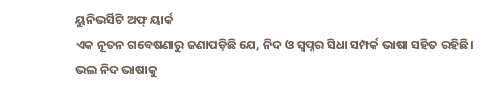ୟୁନିଭର୍ସିଟି ଅଫ୍ ୟାର୍କ
ଏକ ନୂତନ ଗବେଷଣାରୁ ଜଣାପଡ଼ିଛି ଯେ, ନିଦ ଓ ସ୍ବପ୍ନର ସିଧା ସମ୍ପର୍କ ଭାଷା ସହିତ ରହିଛି। ଭଲ ନିଦ ଭାଷାକୁ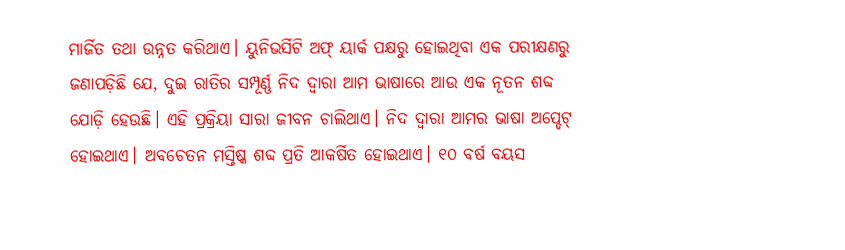ମାର୍ଜିତ ତଥା ଉନ୍ନତ କରିଥାଏ। ୟୁନିଭର୍ସିଟି ଅଫ୍ ୟାର୍କ ପକ୍ଷରୁ ହୋଇଥିବା ଏକ ପରୀକ୍ଷଣରୁ ଜଣାପଡ଼ିଛି ଯେ, ଦୁଇ ରାତିର ସମ୍ପୂର୍ଣ୍ଣ ନିଦ ଦ୍ବାରା ଆମ ଭାଷାରେ ଆଉ ଏକ ନୂତନ ଶବ୍ଦ ଯୋଡ଼ି ହେଉଛି। ଏହି ପ୍ରକ୍ରିୟା ସାରା ଜୀବନ ଚାଲିଥାଏ। ନିଦ ଦ୍ବାରା ଆମର ଭାଷା ଅପ୍ଡେଟ୍ ହୋଇଥାଏ। ଅବଚେତନ ମସ୍ତିଷ୍କ ଶବ୍ଦ ପ୍ରତି ଆକର୍ଷିତ ହୋଇଥାଏ। ୧୦ ବର୍ଷ ବୟସ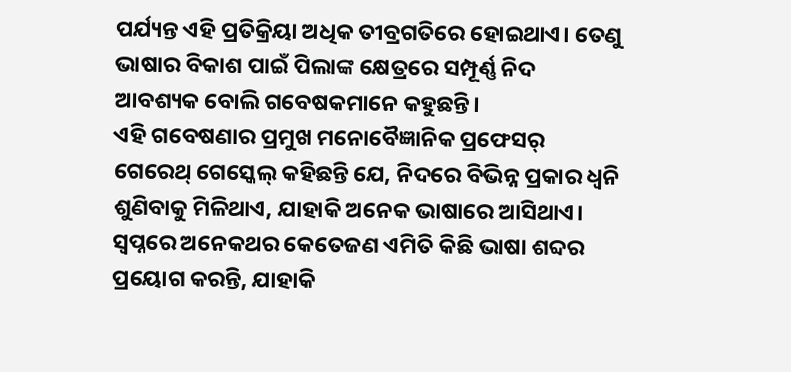ପର୍ଯ୍ୟନ୍ତ ଏହି ପ୍ରତିକ୍ରିୟା ଅଧିକ ତୀବ୍ରଗତିରେ ହୋଇଥାଏ। ତେଣୁ ଭାଷାର ବିକାଶ ପାଇଁ ପିଲାଙ୍କ କ୍ଷେତ୍ରରେ ସମ୍ପୂର୍ଣ୍ଣ ନିଦ ଆବଶ୍ୟକ ବୋଲି ଗବେଷକମାନେ କହୁଛନ୍ତି।
ଏହି ଗବେଷଣାର ପ୍ରମୁଖ ମନୋବୈଜ୍ଞାନିକ ପ୍ରଫେସର୍ ଗେରେଥ୍ ଗେସ୍କେଲ୍ କହିଛନ୍ତି ଯେ, ନିଦରେ ବିଭିନ୍ନ ପ୍ରକାର ଧ୍ବନି ଶୁଣିବାକୁ ମିଳିଥାଏ, ଯାହାକି ଅନେକ ଭାଷାରେ ଆସିଥାଏ। ସ୍ବପ୍ନରେ ଅନେକଥର କେତେଜଣ ଏମିତି କିଛି ଭାଷା ଶବ୍ଦର ପ୍ରୟୋଗ କରନ୍ତି, ଯାହାକି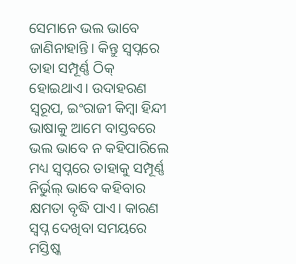ସେମାନେ ଭଲ ଭାବେ ଜାଣିନାହାନ୍ତି। କିନ୍ତୁ ସ୍ବପ୍ନରେ ତାହା ସମ୍ପୂର୍ଣ୍ଣ ଠିକ୍ ହୋଇଥାଏ। ଉଦାହରଣ ସ୍ବରୂପ, ଇଂରାଜୀ କିମ୍ବା ହିନ୍ଦୀ ଭାଷାକୁ ଆମେ ବାସ୍ତବରେ ଭଲ ଭାବେ ନ କହିପାରିଲେ ମଧ୍ୟ ସ୍ବପ୍ନରେ ତାହାକୁ ସମ୍ପୂର୍ଣ୍ଣ ନିର୍ଭୁଲ୍ ଭାବେ କହିବାର କ୍ଷମତା ବୃଦ୍ଧି ପାଏ। କାରଣ ସ୍ବପ୍ନ ଦେଖିବା ସମୟରେ ମସ୍ତିଷ୍କ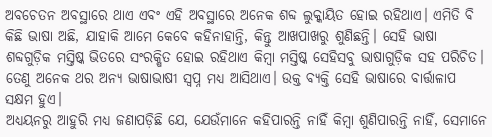ଅବଚେତନ ଅବସ୍ଥାରେ ଥାଏ ଏବଂ ଏହି ଅବସ୍ଥାରେ ଅନେକ ଶବ୍ଦ ଲୁକ୍କାୟିତ ହୋଇ ରହିଥାଏ। ଏମିତି ବି କିଛି ଭାଷା ଅଛି, ଯାହାକି ଆମେ କେବେ କହିନାହାନ୍ତି, କିନ୍ତୁ ଆଖପାଖରୁ ଶୁଣିଛନ୍ତି। ସେହି ଭାଷା ଶବ୍ଦଗୁଡ଼ିକ ମସ୍ତିଷ୍କ ଭିତରେ ସଂରକ୍ଷିତ ହୋଇ ରହିଥାଏ କିମ୍ବା ମସ୍ତିଷ୍କ ସେହିସବୁ ଭାଷାଗୁଡ଼ିକ ସହ ପରିଚିତ। ତେଣୁ ଅନେକ ଥର ଅନ୍ୟ ଭାଷାଭାଷୀ ସ୍ବପ୍ନ ମଧ୍ୟ ଆସିଥାଏ। ଉକ୍ତ ବ୍ୟକ୍ତି ସେହି ଭାଷାରେ ବାର୍ତ୍ତାଳାପ ସକ୍ଷମ ହୁଏ।
ଅଧ୍ୟୟନରୁ ଆହୁରି ମଧ୍ୟ ଜଣାପଡ଼ିଛି ଯେ, ଯେଉଁମାନେ କହିପାରନ୍ତି ନାହିଁ କିମ୍ବା ଶୁଣିପାରନ୍ତି ନାହିଁ, ସେମାନେ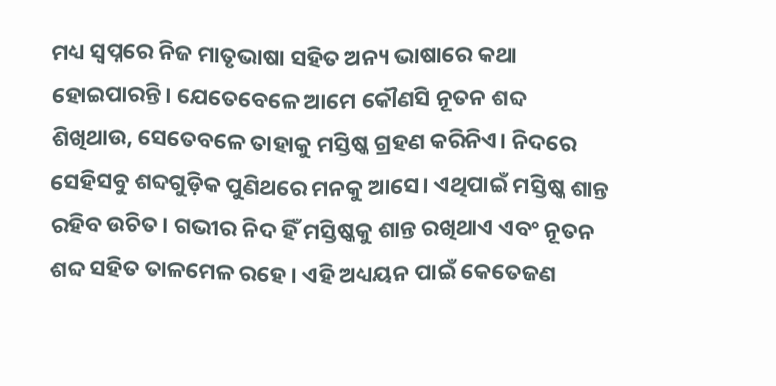ମଧ୍ୟ ସ୍ବପ୍ନରେ ନିଜ ମାତୃଭାଷା ସହିତ ଅନ୍ୟ ଭାଷାରେ କଥା ହୋଇପାରନ୍ତି। ଯେତେବେଳେ ଆମେ କୌଣସି ନୂତନ ଶବ୍ଦ ଶିଖିଥାଉ, ସେତେବଳେ ତାହାକୁ ମସ୍ତିଷ୍କ ଗ୍ରହଣ କରିନିଏ। ନିଦରେ ସେହିସବୁ ଶବ୍ଦଗୁଡ଼ିକ ପୁଣିଥରେ ମନକୁ ଆସେ। ଏଥିପାଇଁ ମସ୍ତିଷ୍କ ଶାନ୍ତ ରହିବ ଉଚିତ। ଗଭୀର ନିଦ ହିଁ ମସ୍ତିଷ୍କକୁ ଶାନ୍ତ ରଖିଥାଏ ଏବଂ ନୂତନ ଶବ୍ଦ ସହିତ ତାଳମେଳ ରହେ। ଏହି ଅଧ୍ୟୟନ ପାଇଁ କେତେଜଣ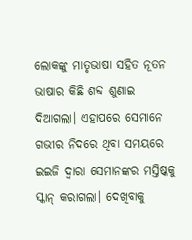ଲୋକଙ୍କୁ ମାତୃଭାଷା ସହିତ ନୂତନ ଭାଷାର କିଛି ଶବ୍ଦ ଶୁଣାଇ ଦିଆଗଲା। ଏହାପରେ ସେମାନେ ଗଭୀର ନିଦରେ ଥିବା ସମୟରେ ଇଇଜି ଦ୍ବାରା ସେମାନଙ୍କର ମସ୍ତିଷ୍କକୁ ସ୍କାନ୍ କରାଗଲା। ଦେଖିବାକୁ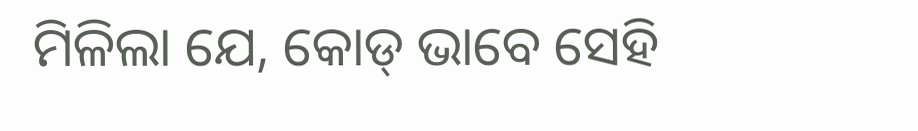ମିଳିଲା ଯେ, କୋଡ୍ ଭାବେ ସେହି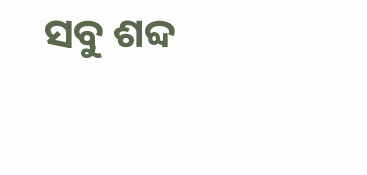ସବୁ ଶବ୍ଦ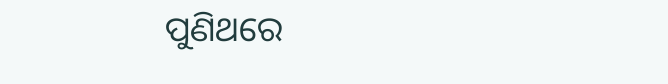ପୁଣିଥରେ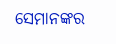ସେମାନଙ୍କର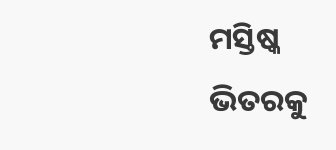ମସ୍ତିଷ୍କ ଭିତରକୁ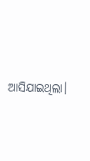ଆସିଯାଇଥିଲା।